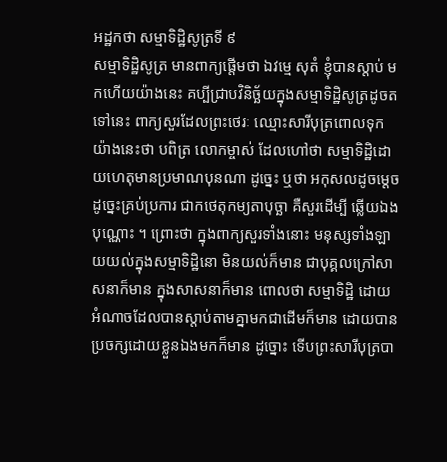អដ្ឋកថា សម្មាទិដ្ឋិសូត្រទី ៩
សម្មាទិដ្ឋិសូត្រ មានពាក្យផ្តើមថា ឯវម្មេ សុតំ ខ្ញុំបានស្តាប់ មកហើយយ៉ាងនេះ គប្បីជ្រាបវិនិច្ឆ័យក្នុងសម្មាទិដ្ឋិសូត្រដូចតទៅនេះ ពាក្យសួរដែលព្រះថេរៈ ឈ្មោះសារីបុត្រពោលទុកយ៉ាងនេះថា បពិត្រ លោកម្ចាស់ ដែលហៅថា សម្មាទិដ្ឋិដោយហេតុមានប្រមាណបុនណា ដូច្នេះ ឬថា អកុសលដូចម្តេច ដូច្នេះគ្រប់ប្រការ ជាកថេតុកម្យតាបុច្ឆា គឺសួរដើម្បី ឆ្លើយឯងបុណ្ណោះ ។ ព្រោះថា ក្នុងពាក្យសួរទាំងនោះ មនុស្សទាំងឡាយយល់ក្នុងសម្មាទិដ្ឋិនោ មិនយល់ក៏មាន ជាបុគ្គលក្រៅសាសនាក៏មាន ក្នុងសាសនាក៏មាន ពោលថា សម្មាទិដ្ឋិ ដោយអំណាចដែលបានស្តាប់តាមគ្នាមកជាដើមក៏មាន ដោយបានប្រចក្សដោយខ្លួនឯងមកក៏មាន ដូច្នោះ ទើបព្រះសារីបុត្របា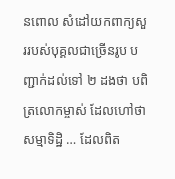នពោល សំដៅយកពាក្យសួររបស់បុគ្គលជាច្រើនរូប បញ្ជាក់ដល់ទៅ ២ ដងថា បពិត្រលោកម្ចាស់ ដែលហៅថា សម្មាទិដ្ឋិ … ដែលពិត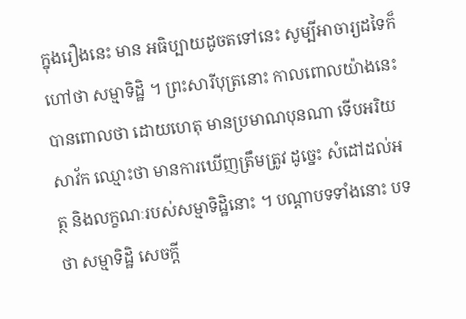ក្នុងរឿងនេះ មាន អធិប្បាយដូចតទៅនេះ សូម្បីអាចារ្យដទៃក៏ហៅថា សម្មាទិដ្ឋិ ។ ព្រះសារីបុត្រនោះ កាលពោលយ៉ាងនេះ បានពោលថា ដោយហេតុ មានប្រមាណបុនណា ទើបអរិយសាវ័ក ឈ្មោះថា មានការឃើញត្រឹមត្រូវ ដូច្នេះ សំដៅដល់អត្ថ និងលក្ខណៈរបស់សម្មាទិដ្ឋិនោះ ។ បណ្តាបទទាំងនោះ បទថា សម្មាទិដ្ឋិ សេចក្តី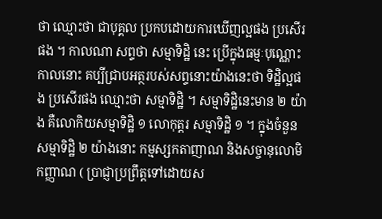ថា ឈ្មោះថា ជាបុគ្គល ប្រកបដោយការឃើញល្អផង ប្រសើរផង ។ កាលណា សព្ទថា សម្មាទិដ្ឋិ នេះ ប្រើក្នុងធម្មៈបុណ្ណោះ កាលនោះ គប្បីជ្រាបអត្ថរបស់សព្ទនោះយ៉ាងនេះថា ទិដ្ឋិល្អផង ប្រសើរផង ឈ្មោះថា សម្មាទិដ្ឋិ ។ សម្មាទិដ្ឋិនេះមាន ២ យ៉ាង គឺលោកិយសម្មាទិដ្ឋិ ១ លោកុត្តរ សម្មាទិដ្ឋិ ១ ។ ក្នុងចំនួនសម្មាទិដ្ឋិ ២ យ៉ាងនោះ កម្មស្សកតាញាណ និងសច្ចានុលោមិកញ្ញាណ ( ប្រាជ្ញាប្រព្រឹត្តទៅដោយស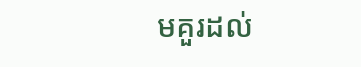មគួរដល់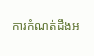ការកំណត់ដឹងអ